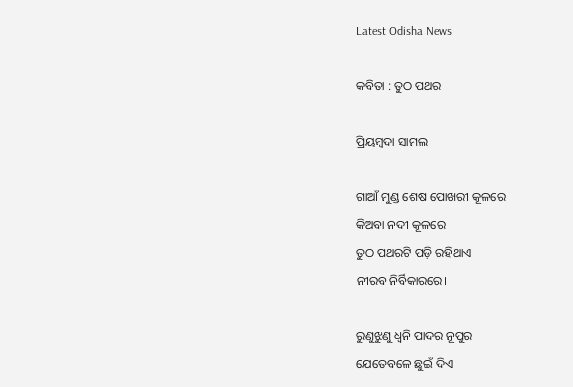Latest Odisha News

କବିତା : ତୁଠ ପଥର

ପ୍ରିୟମ୍ବଦା ସାମଲ

ଗାଆଁ ମୁଣ୍ଡ ଶେଷ ପୋଖରୀ କୂଳରେ
କିଅବା ନଦୀ କୂଳରେ
ତୁଠ ପଥରଟି ପଡ଼ି ରହିଥାଏ
ନୀରବ ନିର୍ବିକାରରେ।

ରୁଣୁଝୁଣୁ ଧ୍ଵନି ପାଦର ନୂପୁର
ଯେତେବଳେ ଛୁଇଁ ଦିଏ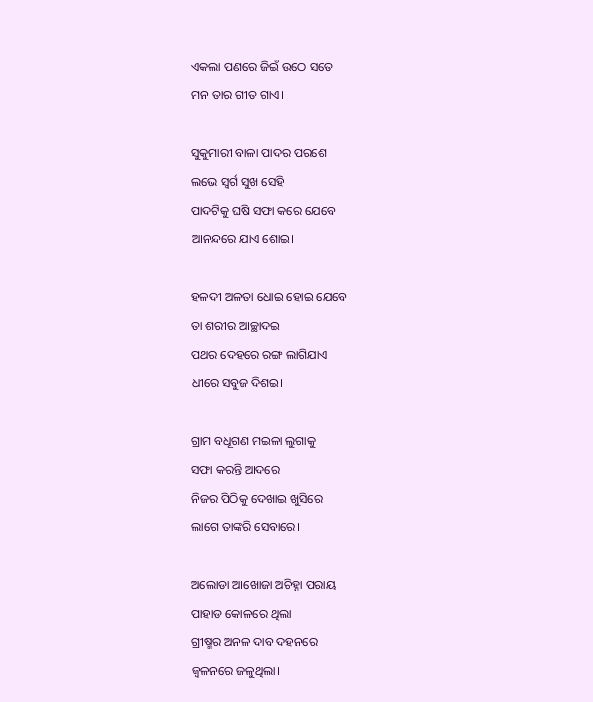ଏକଲା ପଣରେ ଜିଇଁ ଉଠେ ସତେ
ମନ ତାର ଗୀତ ଗାଏ।

ସୁକୁମାରୀ ବାଳା ପାଦର ପରଶେ
ଲଭେ ସ୍ବର୍ଗ ସୁଖ ସେହି
ପାଦଟିକୁ ଘଷି ସଫା କରେ ଯେବେ
ଆନନ୍ଦରେ ଯାଏ ଶୋଇ।

ହଳଦୀ ଅଳତା ଧୋଇ ହୋଇ ଯେବେ
ତା ଶରୀର ଆଚ୍ଛାଦଇ
ପଥର ଦେହରେ ରଙ୍ଗ ଲାଗିଯାଏ
ଧୀରେ ସବୁଜ ଦିଶଇ।

ଗ୍ରାମ ବଧୂଗଣ ମଇଳା ଲୁଗାକୁ
ସଫା କରନ୍ତି ଆଦରେ
ନିଜର ପିଠିକୁ ଦେଖାଇ ଖୁସିରେ
ଲାଗେ ତାଙ୍କରି ସେବାରେ।

ଅଲୋଡା ଆଖୋଜା ଅଚିହ୍ନା ପରାୟ
ପାହାଡ କୋଳରେ ଥିଲା
ଗ୍ରୀଷ୍ମର ଅନଳ ଦାବ ଦହନରେ
ଜ୍ୱଳନରେ ଜଳୁଥିଲା।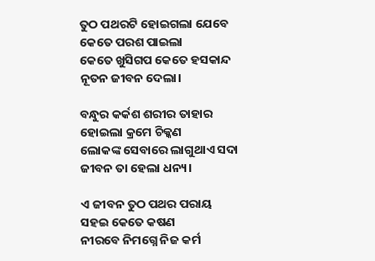ତୁଠ ପଥରଟି ହୋଇଗଲା ଯେବେ
କେତେ ପରଶ ପାଇଲା
କେତେ ଖୁସିଗପ କେତେ ହସକାନ୍ଦ
ନୂତନ ଜୀବନ ଦେଲା।

ବନ୍ଧୁର କର୍କଶ ଶରୀର ତାହାର
ହୋଇଲା କ୍ରମେ ଚିକ୍କଣ
ଲୋକଙ୍କ ସେବାରେ ଲାଗୁଥାଏ ସଦା
ଜୀବନ ତା ହେଲା ଧନ୍ୟ।

ଏ ଜୀବନ ତୁଠ ପଥର ପରାୟ
ସହଇ କେତେ କଷଣ
ନୀରବେ ନିମଗ୍ନେ ନିଜ କର୍ମ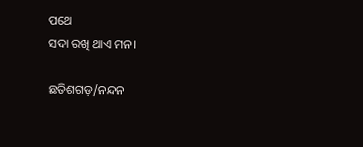ପଥେ
ସଦା ରଖି ଥାଏ ମନ।

ଛତିଶଗଡ଼/ନନ୍ଦନ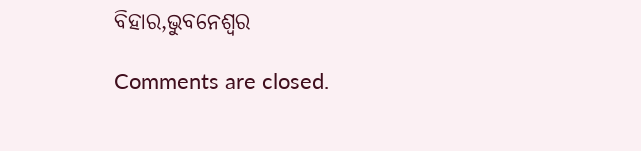ବିହାର,ଭୁବନେଶ୍ୱର

Comments are closed.